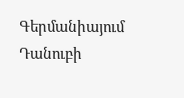Գերմանիայում Դանուբի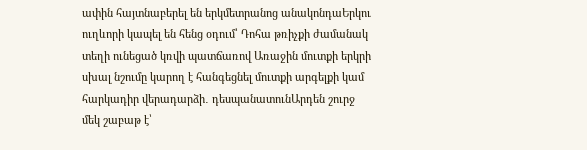ափին հայտնաբերել են երկմետրանոց անակոնդաԵրկու ուղևորի կապել են հենց օդում՝ Դոհա թռիչքի ժամանակ տեղի ունեցած կռվի պատճառով Առաջին մուտքի երկրի սխալ նշումը կարող է հանգեցնել մուտքի արգելքի կամ հարկադիր վերադարձի․ դեսպանատունԱրդեն շուրջ մեկ շաբաթ է՝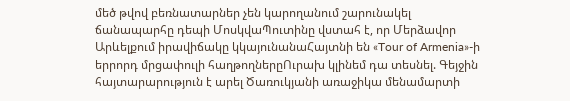մեծ թվով բեռնատարներ չեն կարողանում շարունակել ճանապարհը դեպի ՄոսկվաՊուտինը վստահ է, որ Մերձավոր Արևելքում իրավիճակը կկայունանաՀայտնի են «Tour of Armenia»-ի երրորդ մրցափուլի հաղթողներըՈւրախ կլինեմ դա տեսնել. Գեյջին հայտարարություն է արել Ծառուկյանի առաջիկա մենամարտի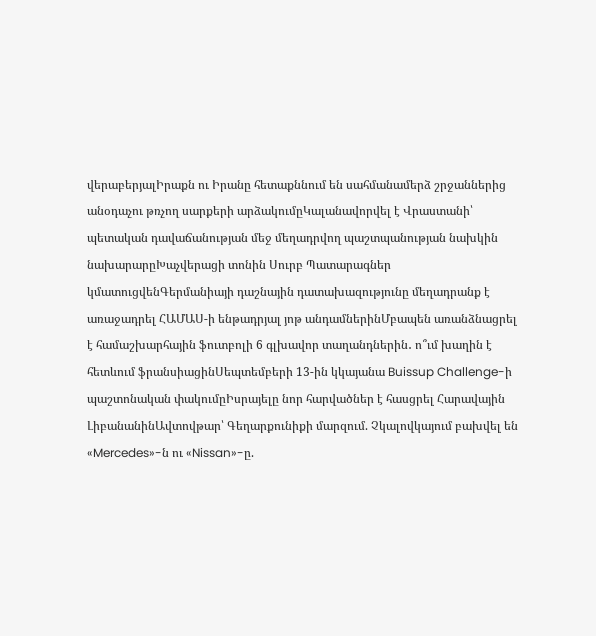վերաբերյալԻրաքն ու Իրանը հետաքննում են սահմանամերձ շրջաններից անօդաչու թռչող սարքերի արձակումըԿալանավորվել է Վրաստանի՝ պետական դավաճանության մեջ մեղադրվող պաշտպանության նախկին նախարարըԽաչվերացի տոնին Սուրբ Պատարագներ կմատուցվենԳերմանիայի դաշնային դատախազությունը մեղադրանք է առաջադրել ՀԱՄԱՍ-ի ենթադրյալ յոթ անդամներինՄբապեն առանձնացրել է համաշխարհային ֆուտբոլի 6 գլխավոր տաղանդներին․ ո՞ւմ խաղին է հետևում ֆրանսիացինՍեպտեմբերի 13-ին կկայանա Buissup Challenge-ի պաշտոնական փակումըԻսրայելը նոր հարվածներ է հասցրել Հարավային ԼիբանանինԱվտովթար՝ Գեղարքունիքի մարզում. Չկալովկայում բախվել են «Mercedes»-ն ու «Nissan»-ը.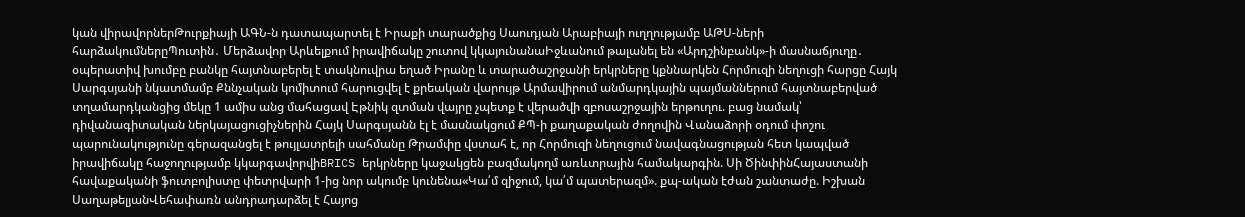կան վիրավորներԹուրքիայի ԱԳՆ-ն դատապարտել է Իրաքի տարածքից Սաուդյան Արաբիայի ուղղությամբ ԱԹՍ-ների հարձակումներըՊուտին․ Մերձավոր Արևելքում իրավիճակը շուտով կկայունանաԻջևանում թալանել են «Արդշինբանկ»-ի մասնաճյուղը․ օպերատիվ խումբը բանկը հայտնաբերել է տակնուվրա եղած Իրանը և տարածաշրջանի երկրները կքննարկեն Հորմուզի նեղուցի հարցը Հայկ Սարգսյանի նկատմամբ Քննչական կոմիտում հարուցվել է քրեական վարույթ Արմավիրում անմարդկային պայմաններում հայտնաբերված տղամարդկանցից մեկը 1 ամիս անց մահացավ Էթնիկ զտման վայրը չպետք է վերածվի զբոսաշրջային երթուղու. բաց նամակ՝ դիվանագիտական ներկայացուցիչներին Հայկ Սարգսյանն էլ է մասնակցում ՔՊ-ի քաղաքական ժողովին Վանաձորի օդում փոշու պարունակությունը գերազանցել է թույլատրելի սահմանը Թրամփը վստահ է, որ Հորմուզի նեղուցում նավագնացության հետ կապված իրավիճակը հաջողությամբ կկարգավորվիBRICS երկրները կաջակցեն բազմակողմ առևտրային համակարգին. Սի ԾինփինՀայաստանի հավաքականի ֆուտբոլիստը փետրվարի 1-ից նոր ակումբ կունենա«Կա՛մ զիջում, կա՛մ պատերազմ». քպ-ական էժան շանտաժը. Իշխան ՍաղաթելյանՎեհափառն անդրադարձել է Հայոց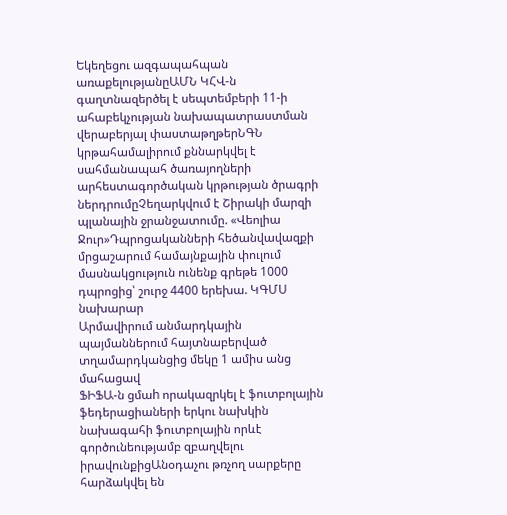Եկեղեցու ազգապահպան առաքելությանըԱՄՆ ԿՀՎ-ն գաղտնազերծել է սեպտեմբերի 11-ի ահաբեկչության նախապատրաստման վերաբերյալ փաստաթղթերՆԳՆ կրթահամալիրում քննարկվել է սահմանապահ ծառայողների արհեստագործական կրթության ծրագրի ներդրումըՉեղարկվում է Շիրակի մարզի պլանային ջրանջատումը. «Վեոլիա Ջուր»Դպրոցականների հեծանվավազքի մրցաշարում համայնքային փուլում մասնակցություն ունենք գրեթե 1000 դպրոցից՝ շուրջ 4400 երեխա. ԿԳՄՍ նախարար
Արմավիրում անմարդկային պայմաններում հայտնաբերված տղամարդկանցից մեկը 1 ամիս անց մահացավ
ՖԻՖԱ-ն ցմաh որակազրկել է ֆուտբոլային ֆեդերացիաների երկու նախկին նախագահի ֆուտբոլային որևէ գործունեությամբ զբաղվելու իրավունքիցԱնօդաչու թռչող սարքերը հարձակվել են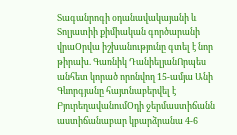Տագանրոգի օդանավակայանի և Տոլյատիի քիմիական գործարանի վրաՕրվա իշխանությունը գտել է նոր թիրախ. Գառնիկ ԴանիելյանՈրպես անհետ կորած որոնվող 15-ամյա Անի Գևորգյանը հայտնաբերվել է ԲյուրեղավանումՕդի ջերմաստիճանն աստիճանաբար կբարձրանա 4-6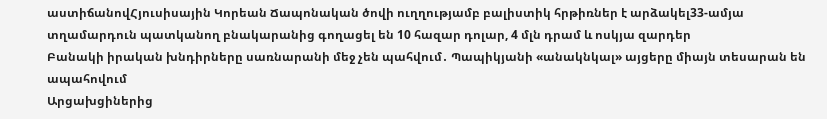աստիճանովՀյուսիսային Կորեան Ճապոնական ծովի ուղղությամբ բալիստիկ հրթիռներ է արձակել33-ամյա տղամարդուն պատկանող բնակարանից գողացել են 10 հազար դոլար, 4 մլն դրամ և ոսկյա զարդեր
Բանակի իրական խնդիրները սառնարանի մեջ չեն պահվում․ Պապիկյանի «անակնկալ» այցերը միայն տեսարան են ապահովում
Արցախցիներից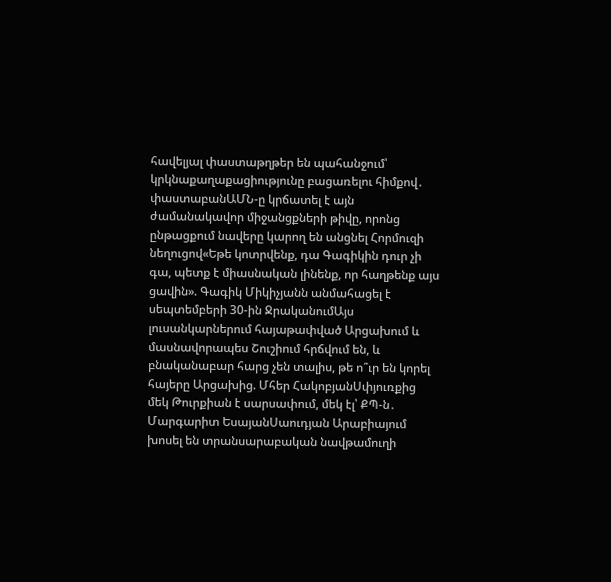հավելյալ փաստաթղթեր են պահանջում՝ կրկնաքաղաքացիությունը բացառելու հիմքով․ փաստաբանԱՄՆ-ը կրճատել է այն ժամանակավոր միջանցքների թիվը, որոնց ընթացքում նավերը կարող են անցնել Հորմուզի նեղուցով«Եթե կոտրվենք, դա Գագիկին դուր չի գա, պետք է միասնական լինենք, որ հաղթենք այս ցավին». Գագիկ Միկիչյանն անմահացել է սեպտեմբերի 30-ին ՋրականումԱյս լուսանկարներում հայաթափված Արցախում և մասնավորապես Շուշիում հրճվում են, և բնականաբար հարց չեն տալիս, թե ո՞ւր են կորել հայերը Արցախից. Մհեր ՀակոբյանՍփյուռքից մեկ Թուրքիան է սարսափում, մեկ էլ՝ ՔՊ-ն․ Մարգարիտ ԵսայանՍաուդյան Արաբիայում խոսել են տրանսարաբական նավթամուղի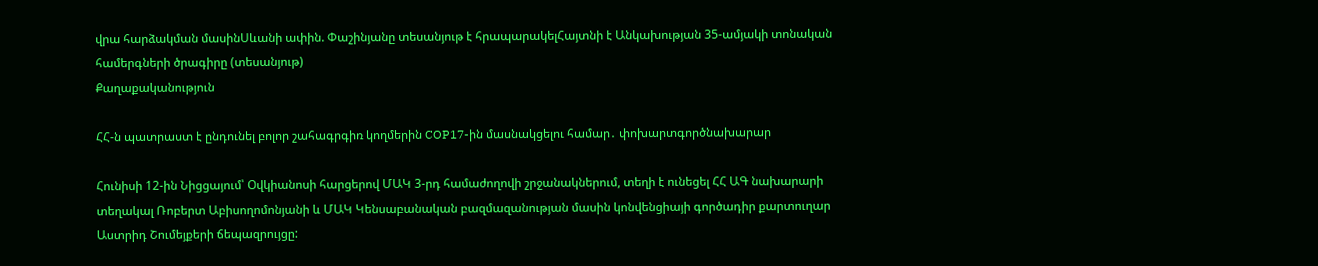վրա հարձակման մասինՍևանի ափին. Փաշինյանը տեսանյութ է հրապարակելՀայտնի է Անկախության 35-ամյակի տոնական համերգների ծրագիրը (տեսանյութ)
Քաղաքականություն

ՀՀ-ն պատրաստ է ընդունել բոլոր շահագրգիռ կողմերին COP17-ին մասնակցելու համար․ փոխարտգործնախարար

Հունիսի 12-ին Նիցցայում՝ Օվկիանոսի հարցերով ՄԱԿ 3-րդ համաժողովի շրջանակներում, տեղի է ունեցել ՀՀ ԱԳ նախարարի տեղակալ Ռոբերտ Աբիսողոմոնյանի և ՄԱԿ Կենսաբանական բազմազանության մասին կոնվենցիայի գործադիր քարտուղար Աստրիդ Շումեյքերի ճեպազրույցը: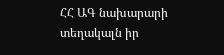ՀՀ ԱԳ նախարարի տեղակալն իր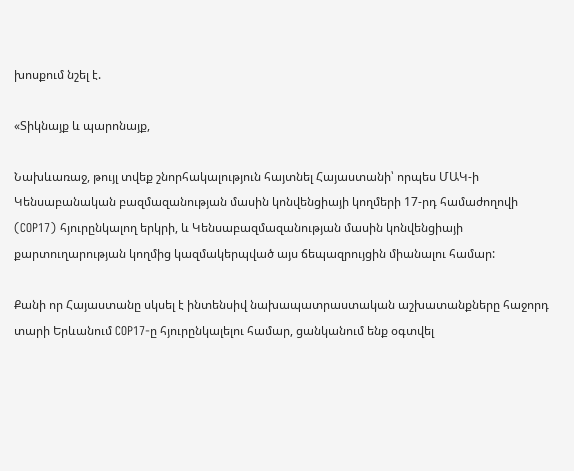խոսքում նշել է.

«Տիկնայք և պարոնայք,

Նախևառաջ, թույլ տվեք շնորհակալություն հայտնել Հայաստանի՝ որպես ՄԱԿ-ի Կենսաբանական բազմազանության մասին կոնվենցիայի կողմերի 17-րդ համաժողովի (COP17) հյուրընկալող երկրի, և Կենսաբազմազանության մասին կոնվենցիայի քարտուղարության կողմից կազմակերպված այս ճեպազրույցին միանալու համար:

Քանի որ Հայաստանը սկսել է ինտենսիվ նախապատրաստական աշխատանքները հաջորդ տարի Երևանում COP17-ը հյուրընկալելու համար, ցանկանում ենք օգտվել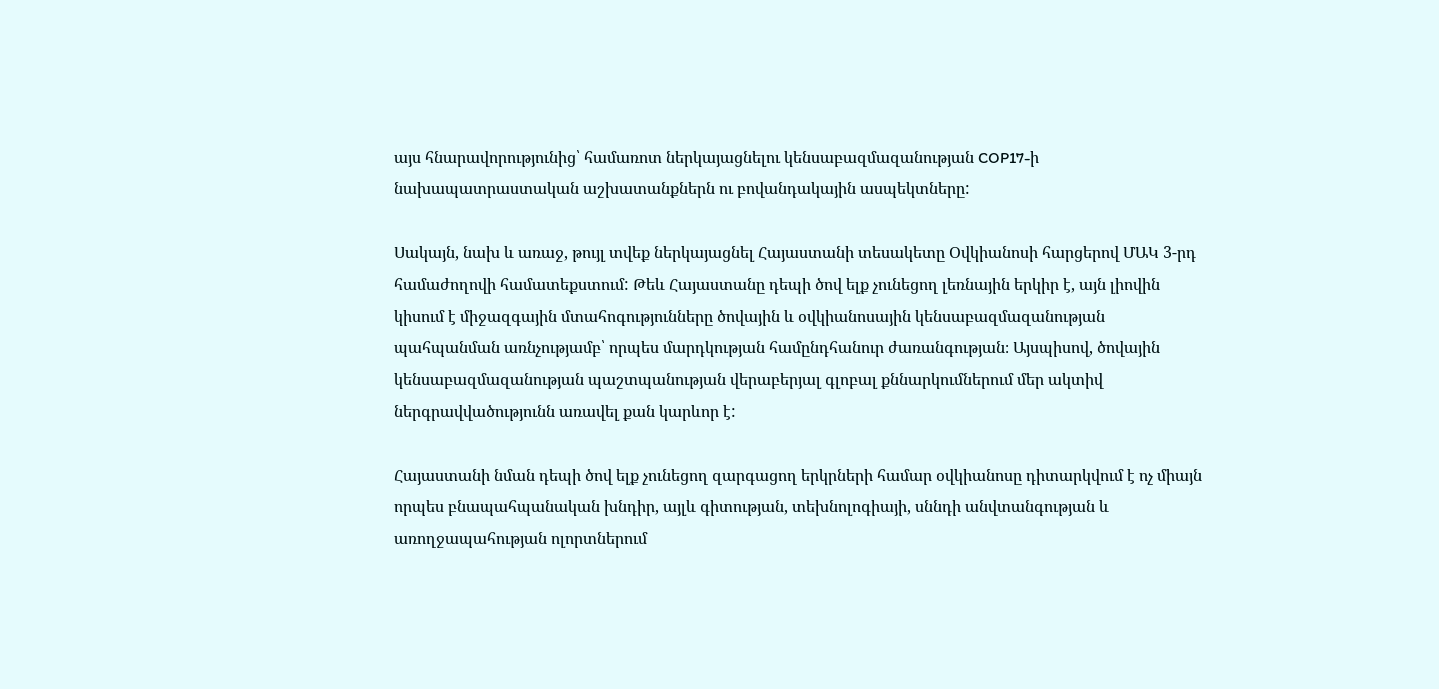այս հնարավորությունից՝ համառոտ ներկայացնելու կենսաբազմազանության COP17-ի նախապատրաստական աշխատանքներն ու բովանդակային ասպեկտները:

Սակայն, նախ և առաջ, թույլ տվեք ներկայացնել Հայաստանի տեսակետը Օվկիանոսի հարցերով ՄԱԿ 3-րդ համաժողովի համատեքստում: Թեև Հայաստանը դեպի ծով ելք չունեցող լեռնային երկիր է, այն լիովին կիսում է միջազգային մտահոգությունները ծովային և օվկիանոսային կենսաբազմազանության պահպանման առնչությամբ՝ որպես մարդկության համընդհանուր ժառանգության։ Այսպիսով, ծովային կենսաբազմազանության պաշտպանության վերաբերյալ գլոբալ քննարկումներում մեր ակտիվ ներգրավվածությունն առավել քան կարևոր է:

Հայաստանի նման դեպի ծով ելք չունեցող զարգացող երկրների համար օվկիանոսը դիտարկվում է ոչ միայն որպես բնապահպանական խնդիր, այլև գիտության, տեխնոլոգիայի, սննդի անվտանգության և առողջապահության ոլորտներում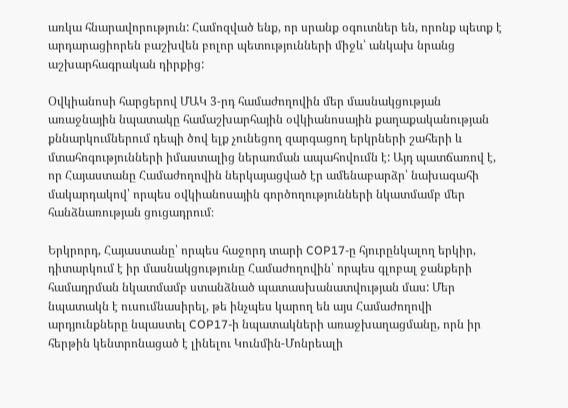առկա հնարավորություն: Համոզված ենք, որ սրանք օգուտներ են, որոնք պետք է արդարացիորեն բաշխվեն բոլոր պետությունների միջև՝ անկախ նրանց աշխարհագրական դիրքից:

Օվկիանոսի հարցերով ՄԱԿ 3-րդ համաժողովին մեր մասնակցության առաջնային նպատակը համաշխարհային օվկիանոսային քաղաքականության քննարկումներում դեպի ծով ելք չունեցող զարգացող երկրների շահերի և մտահոգությունների իմաստալից ներառման ապահովումն է: Այդ պատճառով է, որ Հայաստանը Համաժողովին ներկայացված էր ամենաբարձր՝ նախագահի մակարդակով՝ որպես օվկիանոսային գործողությունների նկատմամբ մեր հանձնառության ցուցադրում։

Երկրորդ, Հայաստանը՝ որպես հաջորդ տարի COP17-ը հյուրընկալող երկիր, դիտարկում է իր մասնակցությունը Համաժողովին՝ որպես գլոբալ ջանքերի համադրման նկատմամբ ստանձնած պատասխանատվության մաս: Մեր նպատակն է ուսումնասիրել, թե ինչպես կարող են այս Համաժողովի արդյունքները նպաստել COP17-ի նպատակների առաջխաղացմանը, որն իր հերթին կենտրոնացած է լինելու Կունմին-Մոնրեալի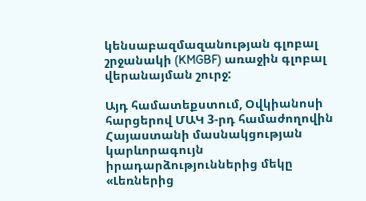կենսաբազմազանության գլոբալ շրջանակի (KMGBF) առաջին գլոբալ վերանայման շուրջ:

Այդ համատեքստում, Օվկիանոսի հարցերով ՄԱԿ 3-րդ համաժողովին Հայաստանի մասնակցության կարևորագույն իրադարձություններից մեկը «Լեռներից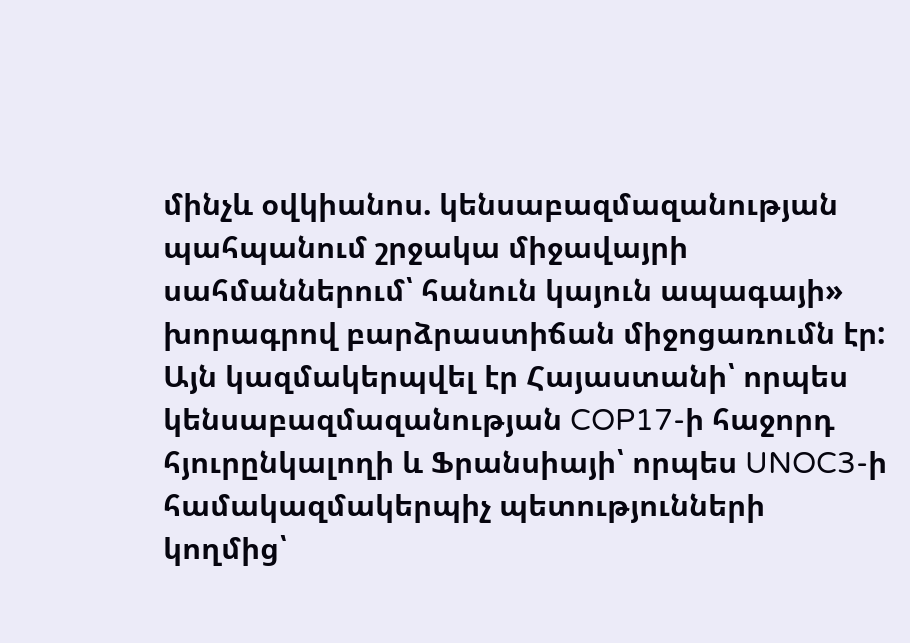մինչև օվկիանոս. կենսաբազմազանության պահպանում շրջակա միջավայրի սահմաններում՝ հանուն կայուն ապագայի» խորագրով բարձրաստիճան միջոցառումն էր: Այն կազմակերպվել էր Հայաստանի՝ որպես կենսաբազմազանության COP17-ի հաջորդ հյուրընկալողի և Ֆրանսիայի՝ որպես UNOC3-ի համակազմակերպիչ պետությունների կողմից՝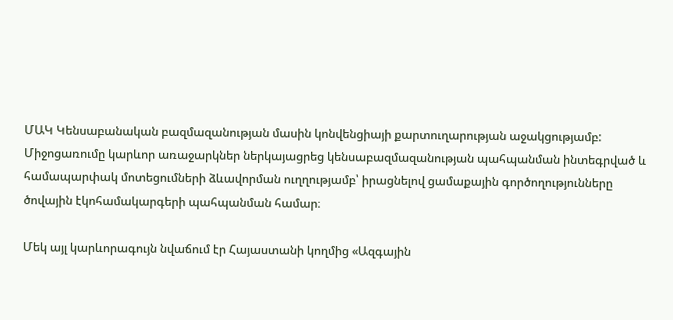ՄԱԿ Կենսաբանական բազմազանության մասին կոնվենցիայի քարտուղարության աջակցությամբ: Միջոցառումը կարևոր առաջարկներ ներկայացրեց կենսաբազմազանության պահպանման ինտեգրված և համապարփակ մոտեցումների ձևավորման ուղղությամբ՝ իրացնելով ցամաքային գործողությունները ծովային էկոհամակարգերի պահպանման համար։

Մեկ այլ կարևորագույն նվաճում էր Հայաստանի կողմից «Ազգային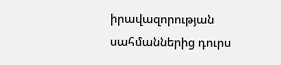իրավազորության սահմաններից դուրս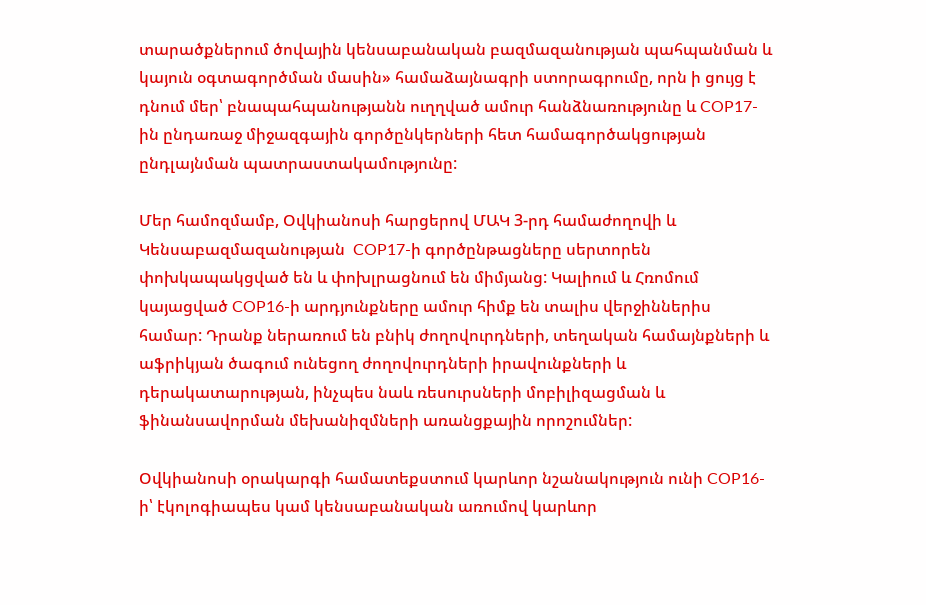տարածքներում ծովային կենսաբանական բազմազանության պահպանման և կայուն օգտագործման մասին» համաձայնագրի ստորագրումը, որն ի ցույց է դնում մեր՝ բնապահպանությանն ուղղված ամուր հանձնառությունը և COP17-ին ընդառաջ միջազգային գործընկերների հետ համագործակցության ընդլայնման պատրաստակամությունը:

Մեր համոզմամբ, Օվկիանոսի հարցերով ՄԱԿ 3-րդ համաժողովի և Կենսաբազմազանության  COP17-ի գործընթացները սերտորեն փոխկապակցված են և փոխլրացնում են միմյանց: Կալիում և Հռոմում կայացված COP16-ի արդյունքները ամուր հիմք են տալիս վերջիններիս համար: Դրանք ներառում են բնիկ ժողովուրդների, տեղական համայնքների և աֆրիկյան ծագում ունեցող ժողովուրդների իրավունքների և դերակատարության, ինչպես նաև ռեսուրսների մոբիլիզացման և ֆինանսավորման մեխանիզմների առանցքային որոշումներ:

Օվկիանոսի օրակարգի համատեքստում կարևոր նշանակություն ունի COP16-ի՝ էկոլոգիապես կամ կենսաբանական առումով կարևոր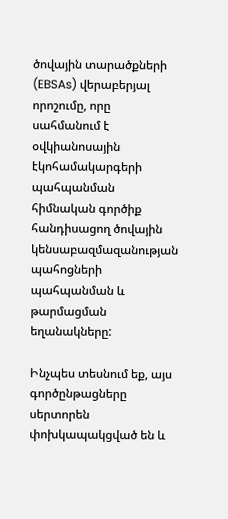ծովային տարածքների (EBSAs) վերաբերյալ որոշումը, որը սահմանում է օվկիանոսային էկոհամակարգերի պահպանման հիմնական գործիք հանդիսացող ծովային կենսաբազմազանության պահոցների պահպանման և թարմացման եղանակները:

Ինչպես տեսնում եք, այս գործընթացները սերտորեն փոխկապակցված են և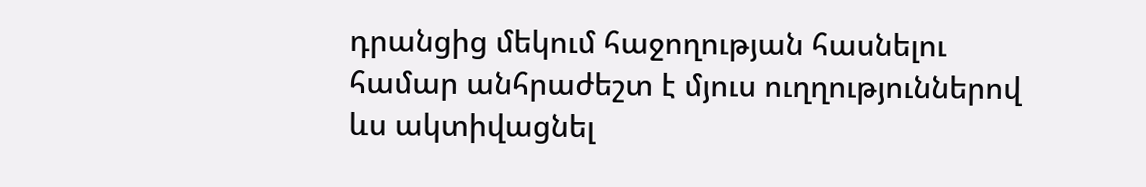դրանցից մեկում հաջողության հասնելու համար անհրաժեշտ է մյուս ուղղություններով ևս ակտիվացնել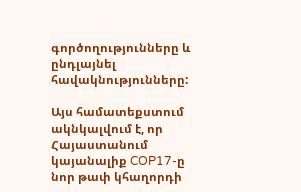գործողությունները և ընդլայնել հավակնությունները:

Այս համատեքստում ակնկալվում է, որ Հայաստանում կայանալիք COP17-ը նոր թափ կհաղորդի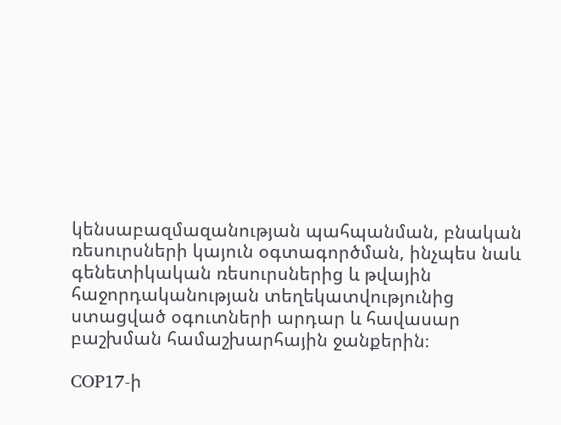կենսաբազմազանության պահպանման, բնական ռեսուրսների կայուն օգտագործման, ինչպես նաև գենետիկական ռեսուրսներից և թվային հաջորդականության տեղեկատվությունից ստացված օգուտների արդար և հավասար բաշխման համաշխարհային ջանքերին։

COP17-ի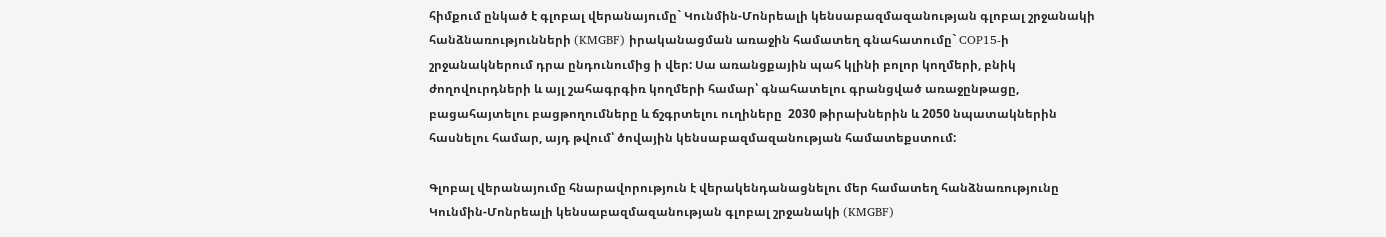հիմքում ընկած է գլոբալ վերանայումը` Կունմին-Մոնրեալի կենսաբազմազանության գլոբալ շրջանակի հանձնառությունների (KMGBF) իրականացման առաջին համատեղ գնահատումը` COP15-ի շրջանակներում դրա ընդունումից ի վեր: Սա առանցքային պահ կլինի բոլոր կողմերի, բնիկ ժողովուրդների և այլ շահագրգիռ կողմերի համար՝ գնահատելու գրանցված առաջընթացը, բացահայտելու բացթողումները և ճշգրտելու ուղիները  2030 թիրախներին և 2050 նպատակներին հասնելու համար, այդ թվում՝ ծովային կենսաբազմազանության համատեքստում:

Գլոբալ վերանայումը հնարավորություն է վերակենդանացնելու մեր համատեղ հանձնառությունը Կունմին-Մոնրեալի կենսաբազմազանության գլոբալ շրջանակի (KMGBF)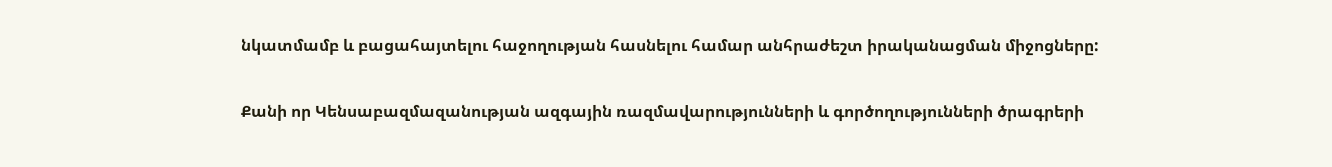նկատմամբ և բացահայտելու հաջողության հասնելու համար անհրաժեշտ իրականացման միջոցները:

Քանի որ Կենսաբազմազանության ազգային ռազմավարությունների և գործողությունների ծրագրերի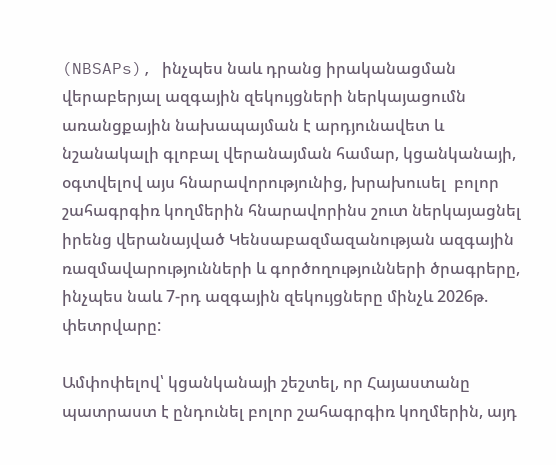(NBSAPs), ինչպես նաև դրանց իրականացման վերաբերյալ ազգային զեկույցների ներկայացումն առանցքային նախապայման է արդյունավետ և նշանակալի գլոբալ վերանայման համար, կցանկանայի, օգտվելով այս հնարավորությունից, խրախուսել  բոլոր շահագրգիռ կողմերին հնարավորինս շուտ ներկայացնել իրենց վերանայված Կենսաբազմազանության ազգային ռազմավարությունների և գործողությունների ծրագրերը, ինչպես նաև 7-րդ ազգային զեկույցները մինչև 2026թ. փետրվարը:

Ամփոփելով՝ կցանկանայի շեշտել, որ Հայաստանը պատրաստ է ընդունել բոլոր շահագրգիռ կողմերին, այդ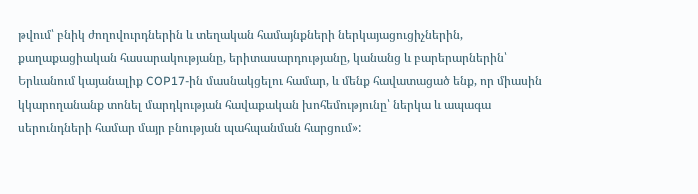թվում՝ բնիկ ժողովուրդներին և տեղական համայնքների ներկայացուցիչներին, քաղաքացիական հասարակությանը, երիտասարդությանը, կանանց և բարերարներին՝ Երևանում կայանալիք COP17-ին մասնակցելու համար, և մենք հավատացած ենք, որ միասին կկարողանանք տոնել մարդկության հավաքական խոհեմությունը՝ ներկա և ապագա սերունդների համար մայր բնության պահպանման հարցում»: